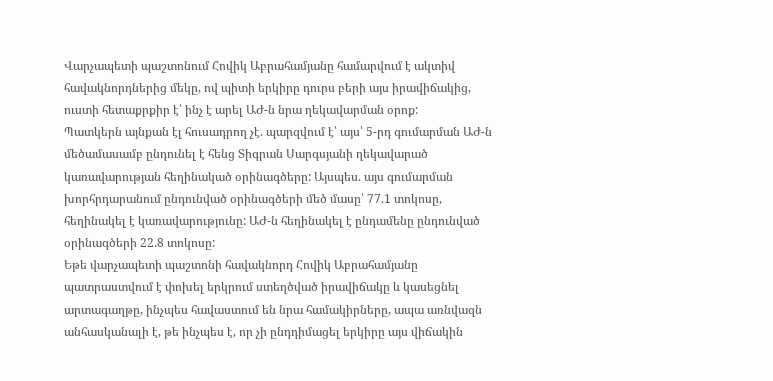Վարչապետի պաշտոնում Հովիկ Աբրահամյանը համարվում է ակտիվ հավակնորդներից մեկը, ով պիտի երկիրը դուրս բերի այս իրավիճակից, ուստի հետաքրքիր է՝ ինչ է արել ԱԺ-ն նրա ղեկավարման օրոք:
Պատկերն այնքան էլ հուսադրող չէ. պարզվում է՝ այս՝ 5-րդ գումարման ԱԺ-ն մեծամասամբ ընդունել է հենց Տիգրան Սարգսյանի ղեկավարած կառավարության հեղինակած օրինագծերը: Այսպես. այս գումարման խորհրդարանում ընդունված օրինագծերի մեծ մասը՝ 77.1 տոկոսը, հեղինակել է կառավարությունը: ԱԺ-ն հեղինակել է ընդամենը ընդունված օրինագծերի 22.8 տոկոսը:
Եթե վարչապետի պաշտոնի հավակնորդ Հովիկ Աբրահամյանը պատրաստվում է փոխել երկրում ստեղծված իրավիճակը և կասեցնել արտագաղթը, ինչպես հավաստում են նրա համակիրները, ապա առնվազն անհասկանալի է, թե ինչպես է, որ չի ընդդիմացել երկիրը այս վիճակին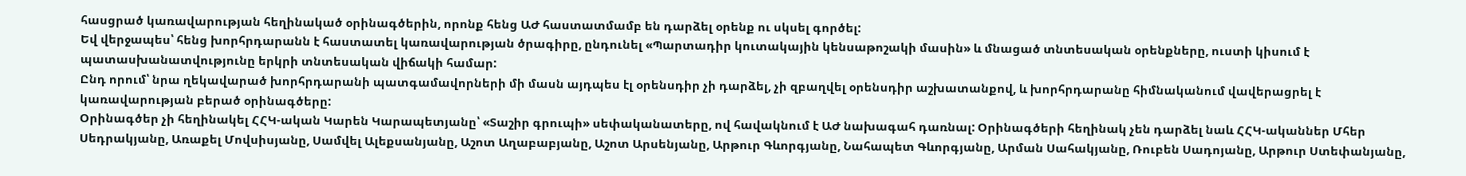հասցրած կառավարության հեղինակած օրինագծերին, որոնք հենց ԱԺ հաստատմամբ են դարձել օրենք ու սկսել գործել:
Եվ վերջապես՝ հենց խորհրդարանն է հաստատել կառավարության ծրագիրը, ընդունել «Պարտադիր կուտակային կենսաթոշակի մասին» և մնացած տնտեսական օրենքները, ուստի կիսում է պատասխանատվությունը երկրի տնտեսական վիճակի համար:
Ընդ որում՝ նրա ղեկավարած խորհրդարանի պատգամավորների մի մասն այդպես էլ օրենսդիր չի դարձել, չի զբաղվել օրենսդիր աշխատանքով, և խորհրդարանը հիմնականում վավերացրել է կառավարության բերած օրինագծերը:
Օրինագծեր չի հեղինակել ՀՀԿ-ական Կարեն Կարապետյանը՝ «Տաշիր գրուպի» սեփականատերը, ով հավակնում է ԱԺ նախագահ դառնալ: Օրինագծերի հեղինակ չեն դարձել նաև ՀՀԿ-ականներ Մհեր Սեդրակյանը, Առաքել Մովսիսյանը, Սամվել Ալեքսանյանը, Աշոտ Աղաբաբյանը, Աշոտ Արսենյանը, Արթուր Գևորգյանը, Նահապետ Գևորգյանը, Արման Սահակյանը, Ռուբեն Սադոյանը, Արթուր Ստեփանյանը,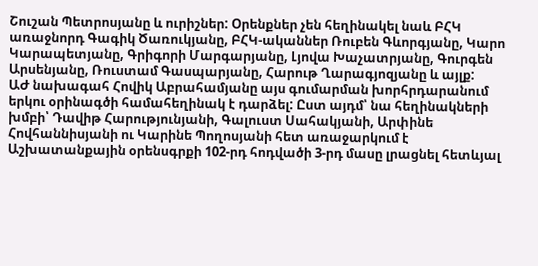Շուշան Պետրոսյանը և ուրիշներ: Օրենքներ չեն հեղինակել նաև ԲՀԿ առաջնորդ Գագիկ Ծառուկյանը, ԲՀԿ-ականներ Ռուբեն Գևորգյանը, Կարո Կարապետյանը, Գրիգորի Մարգարյանը, Լյովա Խաչատրյանը, Գուրգեն Արսենյանը, Ռուստամ Գասպարյանը, Հարութ Ղարագյոզյանը և այլք:
ԱԺ նախագահ Հովիկ Աբրահամյանը այս գումարման խորհրդարանում երկու օրինագծի համահեղինակ է դարձել: Ըստ այդմ՝ նա հեղինակների խմբի՝ Դավիթ Հարությունյանի, Գալուստ Սահակյանի, Արփինե Հովհաննիսյանի ու Կարինե Պողոսյանի հետ առաջարկում է Աշխատանքային օրենսգրքի 102-րդ հոդվածի 3-րդ մասը լրացնել հետևյալ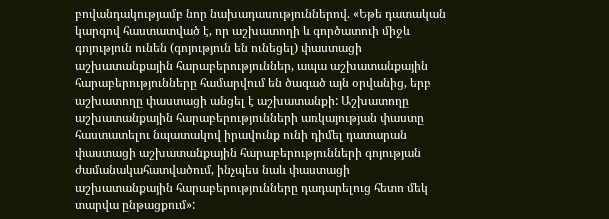բովանդակությամբ նոր նախադասություններով. «Եթե դատական կարգով հաստատված է, որ աշխատողի և գործատուի միջև գոյություն ունեն (գոյություն են ունեցել) փաստացի աշխատանքային հարաբերություններ, ապա աշխատանքային հարաբերությունները համարվում են ծագած այն օրվանից, երբ աշխատողը փաստացի անցել է աշխատանքի: Աշխատողը աշխատանքային հարաբերությունների առկայության փաստը հաստատելու նպատակով իրավունք ունի դիմել դատարան փաստացի աշխատանքային հարաբերությունների գոյության ժամանակահատվածում, ինչպես նաև փաստացի աշխատանքային հարաբերությունները դադարելուց հետո մեկ տարվա ընթացքում»: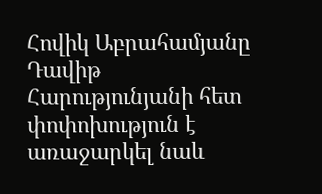Հովիկ Աբրահամյանը Դավիթ Հարությունյանի հետ փոփոխություն է առաջարկել նաև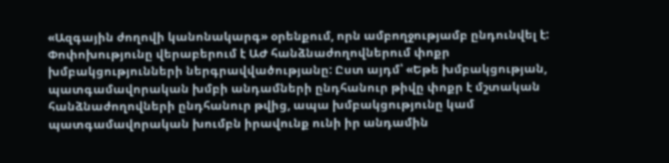«Ազգային ժողովի կանոնակարգ» օրենքում, որն ամբողջությամբ ընդունվել է: Փոփոխությունը վերաբերում է ԱԺ հանձնաժողովներում փոքր խմբակցությունների ներգրավվածությանը: Ըստ այդմ՝ «Եթե խմբակցության, պատգամավորական խմբի անդամների ընդհանուր թիվը փոքր է մշտական հանձնաժողովների ընդհանուր թվից, ապա խմբակցությունը կամ պատգամավորական խումբն իրավունք ունի իր անդամին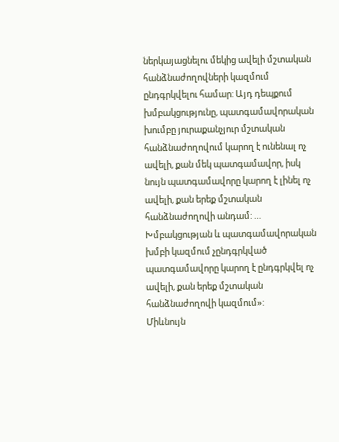ներկայացնելու մեկից ավելի մշտական հանձնաժողովների կազմում ընդգրկվելու համար: Այդ դեպքում խմբակցությունը, պատգամավորական խումբը յուրաքանչյուր մշտական հանձնաժողովում կարող է ունենալ ոչ ավելի, քան մեկ պատգամավոր, իսկ նույն պատգամավորը կարող է լինել ոչ ավելի, քան երեք մշտական հանձնաժողովի անդամ: … Խմբակցության և պատգամավորական խմբի կազմում չընդգրկված պատգամավորը կարող է ընդգրկվել ոչ ավելի, քան երեք մշտական հանձնաժողովի կազմում»:
Միևնույն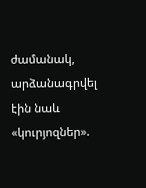ժամանակ, արձանագրվել էին նաև «կուրյոզներ».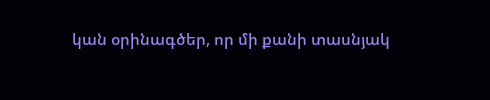կան օրինագծեր, որ մի քանի տասնյակ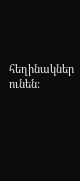հեղինակներ ունեն: